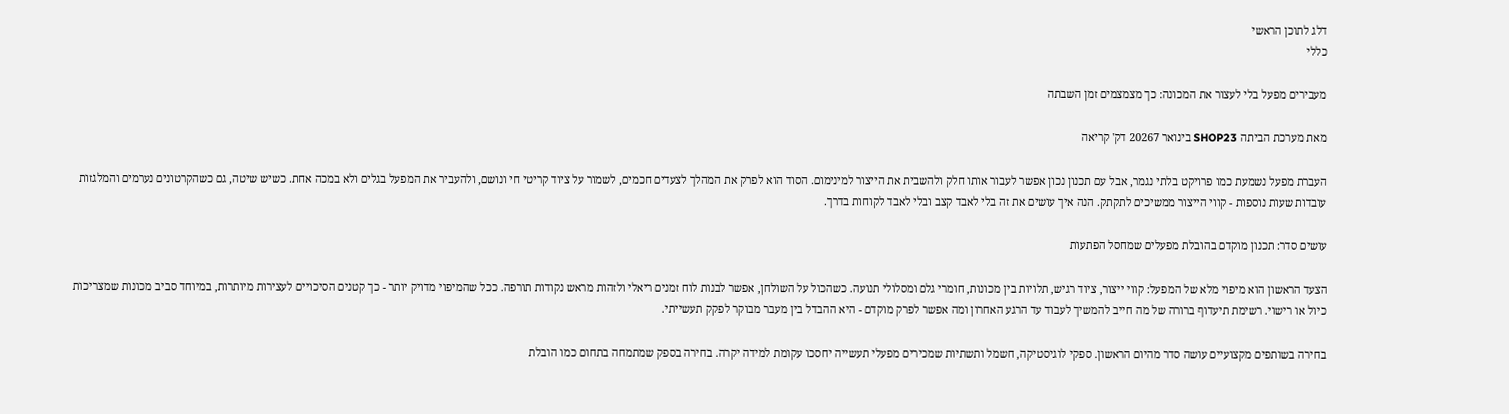דלג לתוכן הראשי
כללי

מעבירים מפעל בלי לעצור את המכונה: כך מצמצמים זמן השבתה

מאת מערכת הביתה SHOP23 בינואר 20267 דק' קריאה

העברת מפעל נשמעת כמו פרויקט בלתי נגמר, אבל עם תכנון נכון אפשר לעבור אותו חלק ולהשבית את הייצור למינימום. הסוד הוא לפרק את המהלך לצעדים חכמים, לשמור על ציוד קריטי חי ונושם, ולהעביר את המפעל בגלים ולא במכה אחת. כשיש שיטה, גם כשהקרטונים נערמים והמלגזות עובדות שעות נוספות - קווי הייצור ממשיכים לתקתק. הנה איך עושים את זה בלי לאבד קצב ובלי לאבד לקוחות בדרך.

עושים סדר: תכנון מוקדם בהובלת מפעלים שמחסל הפתעות

הצעד הראשון הוא מיפוי מלא של המפעל: קווי ייצור, ציוד רגיש, תלויות בין מכונות, חומרי גלם ומסלולי תנועה. כשהכול על השולחן, אפשר לבנות לוח זמנים ריאלי ולזהות מראש נקודות תורפה. ככל שהמיפוי מדויק יותר - כך קטנים הסיכויים לעצירות מיותרות, במיוחד סביב מכונות שמצריכות כיול או רישוי. רשימת תיעדוף ברורה של מה חייב להמשיך לעבוד עד הרגע האחרון ומה אפשר לפרק מוקדם - היא ההבדל בין מעבר מבוקר לפקק תעשייתי.

בחירה בשותפים מקצועיים עושה סדר מהיום הראשון. ספקי לוגיסטיקה, חשמל ותשתיות שמכירים מפעלי תעשייה יחסכו עקומת למידה יקרה. בחירה בספק שמתמחה בתחום כמו הובלת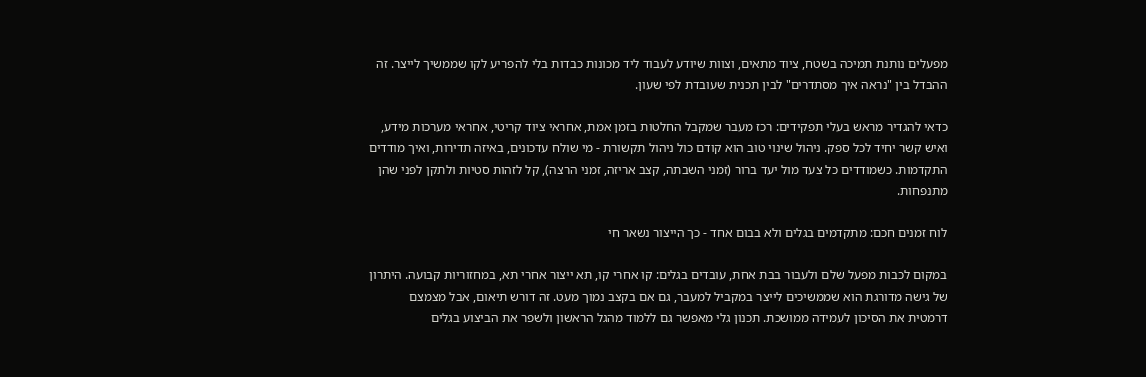מפעלים נותנת תמיכה בשטח, ציוד מתאים, וצוות שיודע לעבוד ליד מכונות כבדות בלי להפריע לקו שממשיך לייצר. זה ההבדל בין "נראה איך מסתדרים" לבין תכנית שעובדת לפי שעון.

כדאי להגדיר מראש בעלי תפקידים: רכז מעבר שמקבל החלטות בזמן אמת, אחראי ציוד קריטי, אחראי מערכות מידע, ואיש קשר יחיד לכל ספק. ניהול שינוי טוב הוא קודם כול ניהול תקשורת - מי שולח עדכונים, באיזה תדירות, ואיך מודדים התקדמות. כשמודדים כל צעד מול יעד ברור (זמני השבתה, קצב אריזה, זמני הרצה), קל לזהות סטיות ולתקן לפני שהן מתנפחות.

לוח זמנים חכם: מתקדמים בגלים ולא בבום אחד - כך הייצור נשאר חי

במקום לכבות מפעל שלם ולעבור בבת אחת, עובדים בגלים: קו אחרי קו, תא ייצור אחרי תא, במחזוריות קבועה. היתרון של גישה מדורגת הוא שממשיכים לייצר במקביל למעבר, גם אם בקצב נמוך מעט. זה דורש תיאום, אבל מצמצם דרמטית את הסיכון לעמידה ממושכת. תכנון גלי מאפשר גם ללמוד מהגל הראשון ולשפר את הביצוע בגלים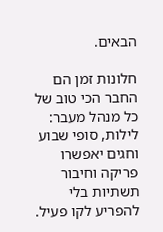הבאים.

חלונות זמן הם החבר הכי טוב של כל מנהל מעבר: לילות, סופי שבוע וחגים יאפשרו פריקה וחיבור תשתיות בלי להפריע לקו פעיל.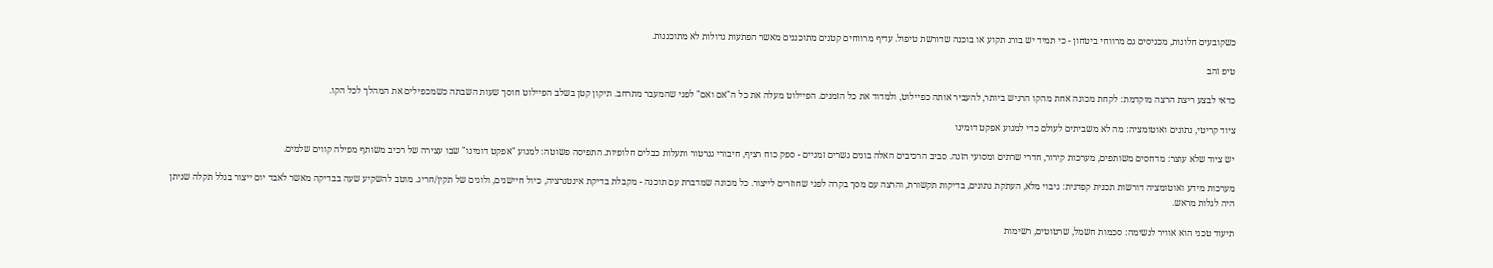כשקובעים חלונות, מכניסים גם מרווחי ביטחון - כי תמיד יש בורג תקוע או בוכנה שדורשת טיפול. עדיף מרווחים קטנים מתוכננים מאשר הפתעות גדולות לא מתוכננות.

טיפ זהב

כדאי לבצע ריצת הרצה מוקדמת: לקחת מכונה אחת מהקו הרגיש ביותר, להעביר אותה כפיילוט, ולמדוד את כל הזמנים. הפיילוט מעלה את כל ה"אם ואם" לפני שהמעבר מתרחב. תיקון קטן בשלב הפיילוט חוסך שעות השבתה כשמכפילים את המהלך לכל הקו.

ציוד קריטי, נתונים ואוטומציה: מה לא משביתים לעולם כדי למנוע אפקט דומינו

יש ציוד שלא עוצר: מדחסים משותפים, מערכות קירור, חדרי שרתים ומסועי הזנה. סביב הרכיבים האלה בונים גשרים זמניים - ספק כוח רציף, חיבורי גנרטור ותעלות כבלים חלופיות. התפיסה פשוטה: למנוע "אפקט דומינו" שבו עצירה של רכיב משותף מפילה קווים שלמים.

מערכות מידע ואוטומציה דורשות תכנית קפדנית: גיבוי מלא, העתקת נתונים, בדיקות תקשורת, והרצה עם מסך בקרה לפני שחוזרים לייצור. כל מכונה שמדברת עם תוכנה - מקבלת בדיקת אינטגרציה, כיול חיישנים, ולוגים של תקין/חריג. מוטב להשקיע שעה בבדיקה מאשר לאבד יום ייצור בגלל תקלה שניתן היה לגלות מראש.

תיעוד טכני הוא אוויר לנשימה: סכמות חשמל, שרטוטים, רשימות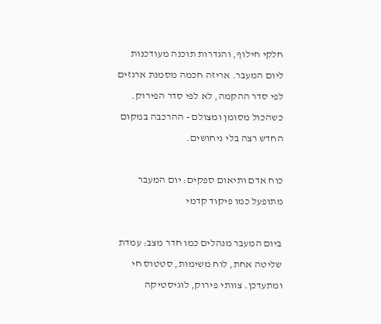חלקי חילוף, והגדרות תוכנה מעודכנות ליום המעבר. אריזה חכמה מסמנת ארגזים לפי סדר ההקמה, לא לפי סדר הפירוק. כשהכול מסומן ומצולם - ההרכבה במקום החדש רצה בלי ניחושים.

כוח אדם ותיאום ספקים: יום המעבר מתופעל כמו פיקוד קדמי

ביום המעבר מנהלים כמו חדר מצב: עמדת שליטה אחת, לוח משימות, סטטוס חי ומתעדכן. צוותי פירוק, לוגיסטיקה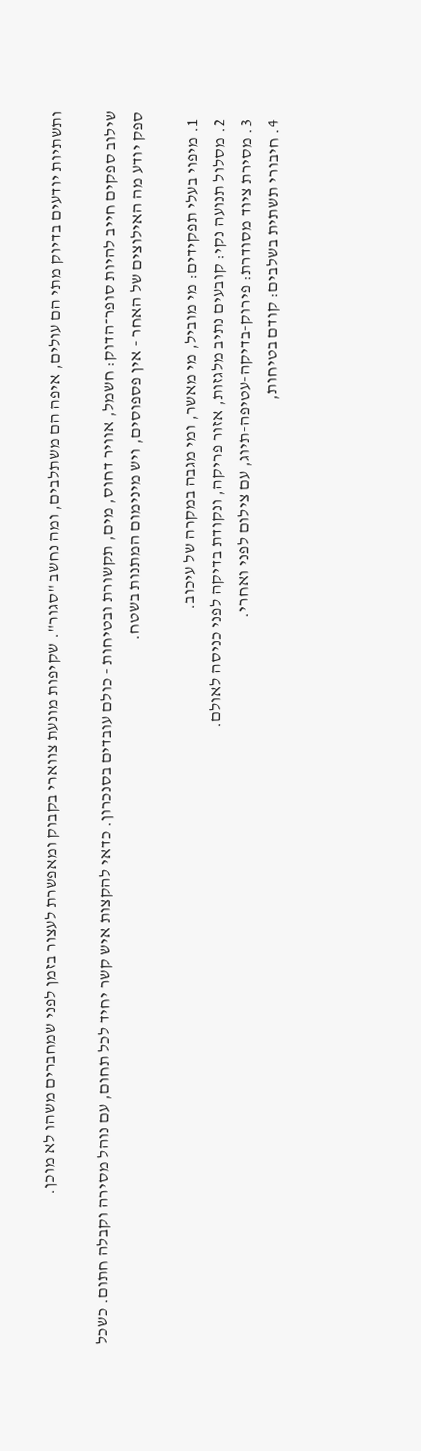ותשתיות יודעים בדיוק מתי הם עולים, איפה הם משתלבים, ומה נחשב "סגור". שקיפות מונעת צווארי בקבוק ומאפשרת לעצור בזמן לפני שמחברים משהו לא מוכן.

שילוב ספקים חייב להיות סופר־הדוק: חשמל, אוויר דחוס, מים, תקשורת ובטיחות - כולם עובדים בסנכרון. כדאי להקצות איש קשר יחיד לכל תחום, עם נוהל מסירה וקבלה חתום. כשכל ספק יודע מה האילוצים של האחר - אין פספוסים, ויש מינימום המתנות בשטח.

  1. מיפוי בעלי תפקידים: מי מוביל, מי מאשר, ומי מגבה במקרה של עיכוב.
  2. מסלול תנועה נקי: קובעים נתיב מלגזות, אזור פריקה, ונקודת בדיקה לפני כניסה לאולם.
  3. מסירת ציוד מסודרת: פירוק-בדיקה-עטיפה-תיוג, עם צילום לפני ואחרי.
  4. חיבורי תשתית בשלבים: קודם בטיחות,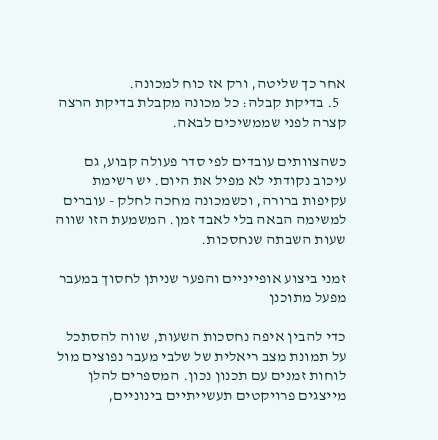אחר כך שליטה, ורק אז כוח למכונה.
  5. בדיקת קבלה: כל מכונה מקבלת בדיקת הרצה קצרה לפני שממשיכים לבאה.

כשהצוותים עובדים לפי סדר פעולה קבוע, גם עיכוב נקודתי לא מפיל את היום. יש רשימת עקיפות ברורה, וכשמכונה מחכה לחלק - עוברים למשימה הבאה בלי לאבד זמן. המשמעת הזו שווה שעות השבתה שנחסכות.

זמני ביצוע אופייניים והפער שניתן לחסוך במעבר מפעל מתוכנן

כדי להבין איפה נחסכות השעות, שווה להסתכל על תמונת מצב ריאלית של שלבי מעבר נפוצים מול לוחות זמנים עם תכנון נכון. המספרים להלן מייצגים פרויקטים תעשייתיים בינוניים,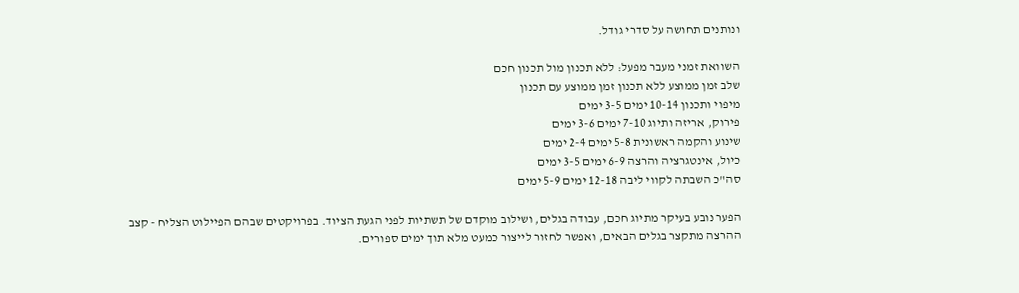ונותנים תחושה על סדרי גודל.

השוואת זמני מעבר מפעל: ללא תכנון מול תכנון חכם
שלב זמן ממוצע ללא תכנון זמן ממוצע עם תכנון
מיפוי ותכנון 10-14 ימים 3-5 ימים
פירוק, אריזה ותיוג 7-10 ימים 3-6 ימים
שינוע והקמה ראשונית 5-8 ימים 2-4 ימים
כיול, אינטגרציה והרצה 6-9 ימים 3-5 ימים
סה"כ השבתה לקווי ליבה 12-18 ימים 5-9 ימים

הפער נובע בעיקר מתיוג חכם, עבודה בגלים, ושילוב מוקדם של תשתיות לפני הגעת הציוד. בפרויקטים שבהם הפיילוט הצליח - קצב ההרצה מתקצר בגלים הבאים, ואפשר לחזור לייצור כמעט מלא תוך ימים ספורים.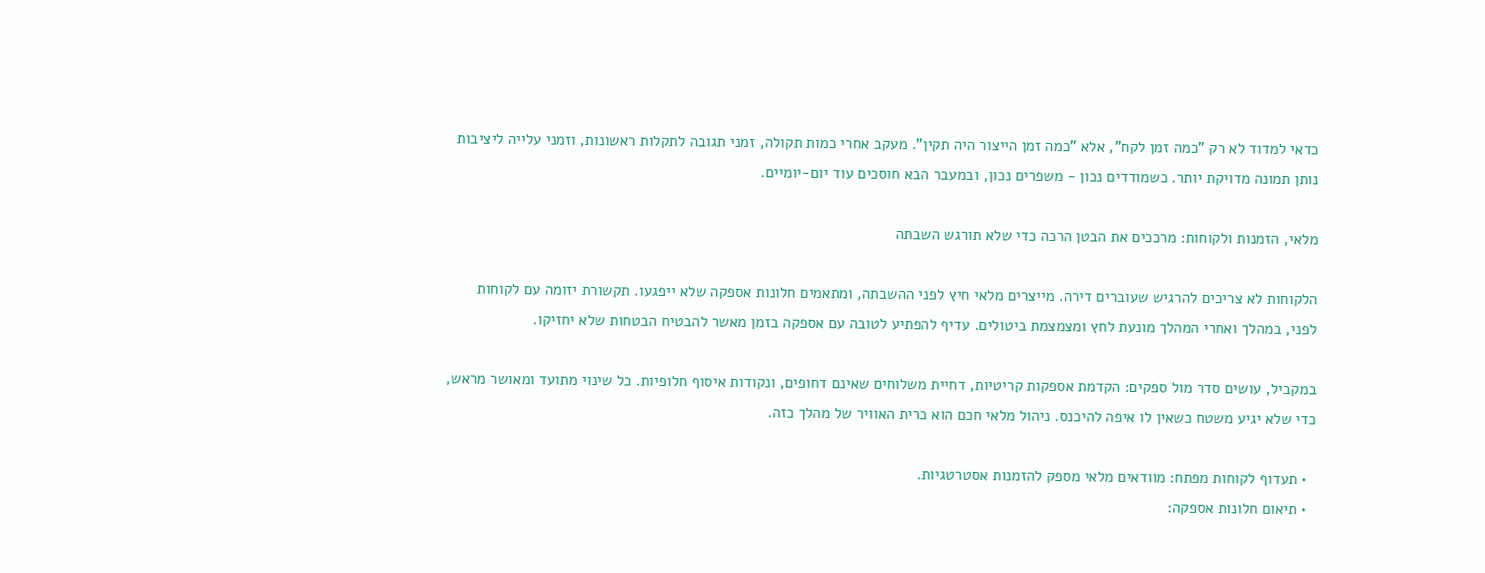כדאי למדוד לא רק "כמה זמן לקח", אלא "כמה זמן הייצור היה תקין". מעקב אחרי כמות תקולה, זמני תגובה לתקלות ראשונות, וזמני עלייה ליציבות נותן תמונה מדויקת יותר. כשמודדים נכון - משפרים נכון, ובמעבר הבא חוסכים עוד יום-יומיים.

מלאי, הזמנות ולקוחות: מרככים את הבטן הרכה כדי שלא תורגש השבתה

הלקוחות לא צריכים להרגיש שעוברים דירה. מייצרים מלאי חיץ לפני ההשבתה, ומתאמים חלונות אספקה שלא ייפגעו. תקשורת יזומה עם לקוחות לפני, במהלך ואחרי המהלך מונעת לחץ ומצמצמת ביטולים. עדיף להפתיע לטובה עם אספקה בזמן מאשר להבטיח הבטחות שלא יחזיקו.

במקביל, עושים סדר מול ספקים: הקדמת אספקות קריטיות, דחיית משלוחים שאינם דחופים, ונקודות איסוף חלופיות. כל שינוי מתועד ומאושר מראש, כדי שלא יגיע משטח כשאין לו איפה להיכנס. ניהול מלאי חכם הוא כרית האוויר של מהלך כזה.

  • תעדוף לקוחות מפתח: מוודאים מלאי מספק להזמנות אסטרטגיות.
  • תיאום חלונות אספקה: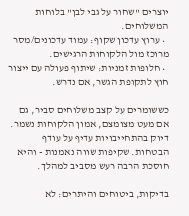יוצרים "שחור על גבי לבן" בלוחות המשלוחים.
  • ערוץ עדכון שקוף: עמוד עדכונים/מסר מרוכז מול הלקוחות הרגישים.
  • חלופות זמניות: שיתוף פעולה עם ייצור חוץ לתקופת הגשר, אם נדרש.

כששומרים על קצב משלוחים סביר, גם אם מעט מצומצם, אמון הלקוחות נשמר. דיוק בהתחייבויות עדיף על עודף הבטחות. שקיפות שווה נאמנות - והיא חוסכת הרבה רעש מסביב למהלך.

בדיקות, ביטוחים והיתרים: לא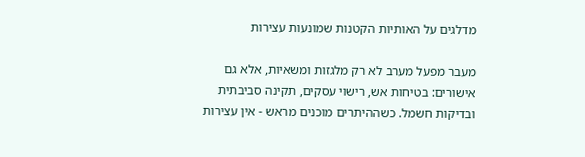מדלגים על האותיות הקטנות שמונעות עצירות

מעבר מפעל מערב לא רק מלגזות ומשאיות, אלא גם אישורים: בטיחות אש, רישוי עסקים, תקינה סביבתית ובדיקות חשמל. כשההיתרים מוכנים מראש - אין עצירות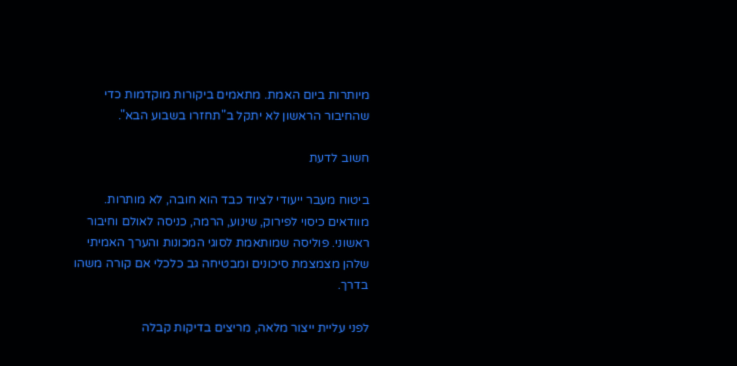מיותרות ביום האמת. מתאמים ביקורות מוקדמות כדי שהחיבור הראשון לא יתקל ב"תחזרו בשבוע הבא".

חשוב לדעת

ביטוח מעבר ייעודי לציוד כבד הוא חובה, לא מותרות. מוודאים כיסוי לפירוק, שינוע, הרמה, כניסה לאולם וחיבור ראשוני. פוליסה שמותאמת לסוגי המכונות והערך האמיתי שלהן מצמצמת סיכונים ומבטיחה גב כלכלי אם קורה משהו בדרך.

לפני עליית ייצור מלאה, מריצים בדיקות קבלה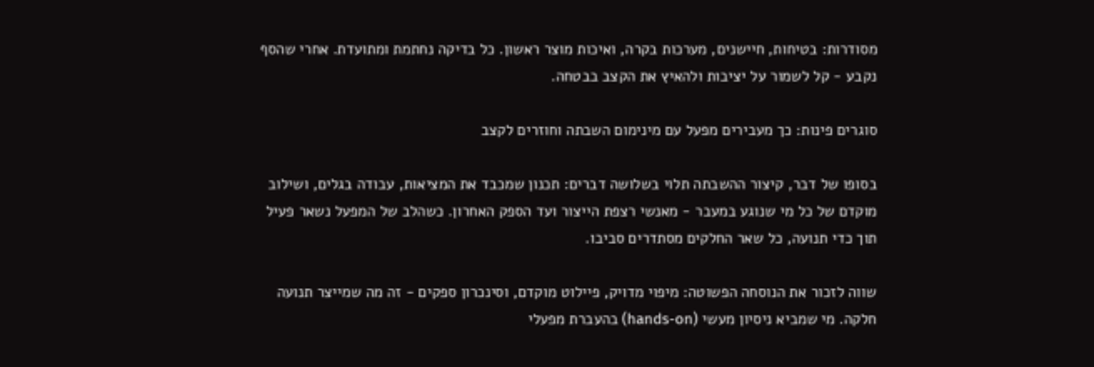מסודרות: בטיחות, חיישנים, מערכות בקרה, ואיכות מוצר ראשון. כל בדיקה נחתמת ומתועדת. אחרי שהסף נקבע - קל לשמור על יציבות ולהאיץ את הקצב בבטחה.

סוגרים פינות: כך מעבירים מפעל עם מינימום השבתה וחוזרים לקצב

בסופו של דבר, קיצור ההשבתה תלוי בשלושה דברים: תכנון שמכבד את המציאות, עבודה בגלים, ושילוב מוקדם של כל מי שנוגע במעבר - מאנשי רצפת הייצור ועד הספק האחרון. כשהלב של המפעל נשאר פעיל תוך כדי תנועה, כל שאר החלקים מסתדרים סביבו.

שווה לזכור את הנוסחה הפשוטה: מיפוי מדויק, פיילוט מוקדם, וסינכרון ספקים - זה מה שמייצר תנועה חלקה. מי שמביא ניסיון מעשי (hands-on) בהעברת מפעלי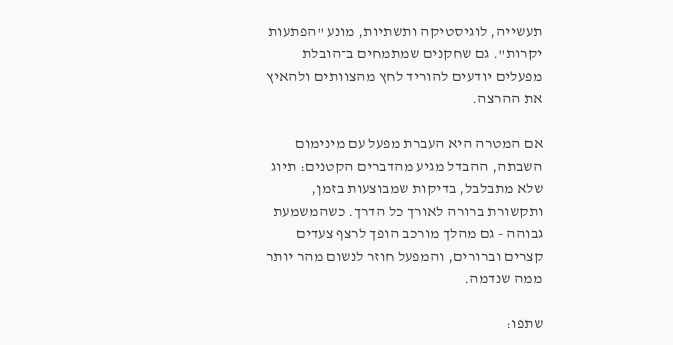תעשייה, לוגיסטיקה ותשתיות, מונע "הפתעות יקרות". גם שחקנים שמתמחים ב־הובלת מפעלים יודעים להוריד לחץ מהצוותים ולהאיץ את ההרצה.

אם המטרה היא העברת מפעל עם מינימום השבתה, ההבדל מגיע מהדברים הקטנים: תיוג שלא מתבלבל, בדיקות שמבוצעות בזמן, ותקשורת ברורה לאורך כל הדרך. כשהמשמעת גבוהה - גם מהלך מורכב הופך לרצף צעדים קצרים וברורים, והמפעל חוזר לנשום מהר יותר ממה שנדמה.

שתפו: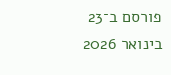פורסם ב־23 בינואר 2026